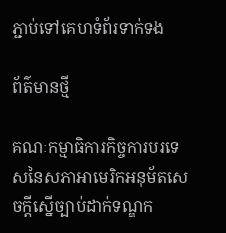ភ្ជាប់ទៅគេហទំព័រទាក់ទង

ព័ត៌មានថ្មី

គណៈកម្មាធិការកិច្ចការបរទេសនៃសភាអាមេរិកអនុម័តសេចក្តីស្នើច្បាប់ដាក់ទណ្ឌក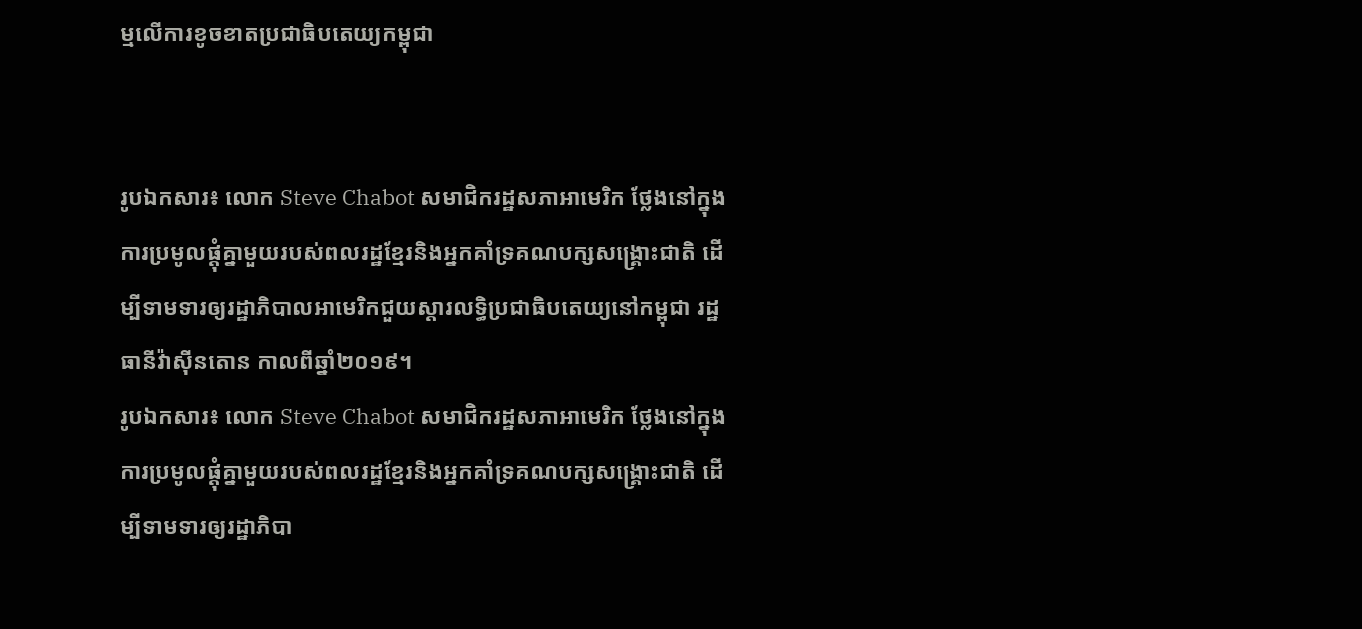ម្មលើការខូចខាតប្រជាធិបតេយ្យកម្ពុជា


រូបឯកសារ៖ លោក Steve Chabot សមាជិករដ្ឋសភាអាមេរិក ថ្លែងនៅក្នុងការប្រមូលផ្តុំគ្នាមួយរបស់ពលរដ្ឋខ្មែរនិងអ្នកគាំទ្រគណបក្សសង្គ្រោះជាតិ ដើម្បីទាមទារឲ្យរដ្ឋាភិបាលអាមេរិកជួយស្តារលទ្ធិប្រជាធិបតេយ្យនៅកម្ពុជា រដ្ឋធានីវ៉ាស៊ីនតោន កាលពីឆ្នាំ២០១៩។
រូបឯកសារ៖ លោក Steve Chabot សមាជិករដ្ឋសភាអាមេរិក ថ្លែងនៅក្នុងការប្រមូលផ្តុំគ្នាមួយរបស់ពលរដ្ឋខ្មែរនិងអ្នកគាំទ្រគណបក្សសង្គ្រោះជាតិ ដើម្បីទាមទារឲ្យរដ្ឋាភិបា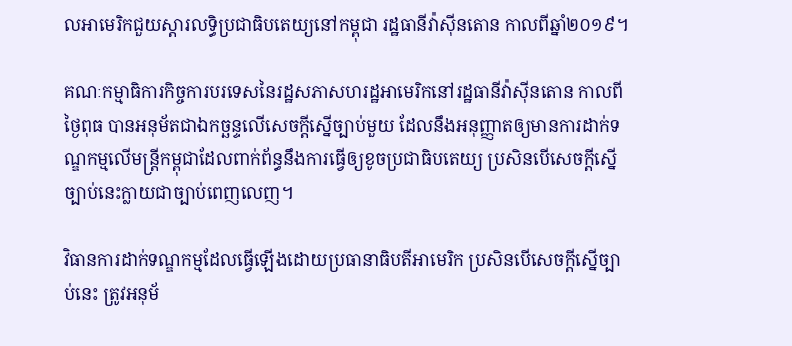លអាមេរិកជួយស្តារលទ្ធិប្រជាធិបតេយ្យនៅកម្ពុជា រដ្ឋធានីវ៉ាស៊ីនតោន កាលពីឆ្នាំ២០១៩។

គណៈកម្មាធិការកិច្ចការបរទេសនៃរដ្ឋសភាសហរដ្ឋអាមេរិកនៅរដ្ឋធានីវ៉ាស៊ីនតោន កាលពីថ្ងៃពុធ បានអនុម័តជាឯកច្ឆន្ទលើសេចក្តីស្នើច្បាប់មួយ ដែលនឹងអនុញ្ញាតឲ្យមានការដាក់ទណ្ឌកម្មលើមន្រ្តីកម្ពុជាដែលពាក់ព័ន្ធនឹងការធ្វើឲ្យខូចប្រជាធិបតេយ្យ ប្រសិនបើសេចក្តីស្នើច្បាប់នេះក្លាយជាច្បាប់ពេញលេញ។

វិធានការដាក់ទណ្ឌកម្មដែលធ្វើឡើងដោយប្រធានាធិបតីអាមេរិក ប្រសិនបើសេចក្តីស្នើច្បាប់នេះ ត្រូវអនុម័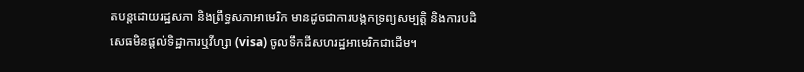តបន្តដោយរដ្ឋសភា និងព្រឹទ្ធសភាអាមេរិក មានដូចជាការបង្កកទ្រព្យសម្បត្តិ និងការបដិសេធមិនផ្តល់ទិដ្ឋាការឬវីហ្សា (visa) ចូលទឹកដីសហរដ្ឋអាមេរិកជាដើម។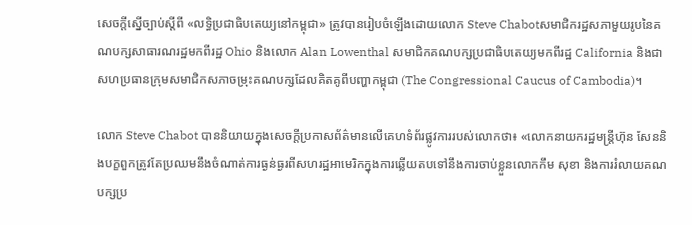សេចក្តីស្នើច្បាប់ស្តីពី «លទ្ធិប្រជាធិបតេយ្យនៅកម្ពុជា» ត្រូវបានរៀបចំឡើងដោយលោក Steve Chabotសមាជិករដ្ឋសភាមួយរូបនៃគណបក្សសាធារណរដ្ឋមកពីរដ្ឋ Ohio និងលោក Alan Lowenthal សមាជិកគណបក្សប្រជាធិបតេយ្យមកពីរដ្ឋ California និងជាសហប្រធានក្រុមសមាជិកសភាចម្រុះគណបក្សដែលគិតគូពីបញ្ហាកម្ពុជា (The Congressional Caucus of Cambodia)។

លោក Steve Chabot បាននិយាយក្នុងសេចក្តីប្រកាសព័ត៌មានលើគេហទំព័រផ្លូវការរបស់លោកថា៖ «លោកនាយករដ្ឋមន្រ្តីហ៊ុន សែននិងបក្ខពួកត្រូវតែប្រឈមនឹងចំណាត់ការធ្ងន់ធ្ងរពីសហរដ្ឋអាមេរិកក្នុងការឆ្លើយតបទៅនឹងការចាប់ខ្លួនលោកកឹម សុខា និងការរំលាយគណបក្សប្រ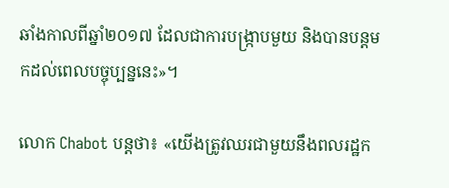ឆាំងកាលពីឆ្នាំ២០១៧ ដែលជាការបង្រ្កាបមួយ និងបានបន្តមកដល់ពេលបច្ចុប្បន្ននេះ»។

លោក Chabot បន្តថា៖ «យើងត្រូវឈរជាមួយនឹងពលរដ្ឋក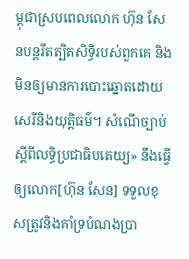ម្ពុជាស្របពេលលោក ហ៊ុន សែនបន្តរឹតត្បិតសិទ្ធិរបស់ពួកគេ និងមិនឲ្យមានការបោះឆ្នោតដោយសេរីនិងយុត្តិធម៌។ សំណើច្បាប់ស្តីពីលទ្ធិប្រជាធិបតេយ្យ» នឹងធ្វើឲ្យលោក[ហ៊ុន សែន] ទទួលខុសត្រូវនិងគាំទ្របំណងប្រា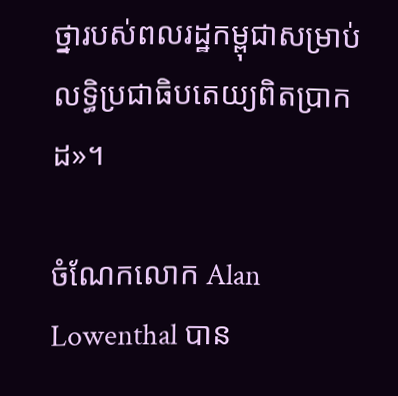ថ្នារបស់ពលរដ្ឋកម្ពុជាសម្រាប់លទ្ធិប្រជាធិបតេយ្យពិតប្រាកដ»។

ចំណែកលោក Alan Lowenthal បាន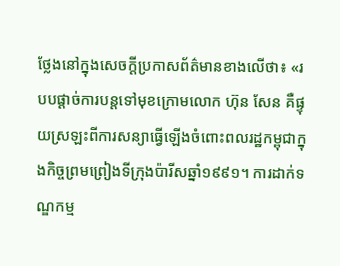ថ្លែងនៅក្នុងសេចក្តីប្រកាសព័ត៌មានខាងលើថា៖ «របបផ្តាច់ការបន្តទៅមុខក្រោមលោក ហ៊ុន សែន គឺផ្ទុយស្រឡះពីការសន្យាធ្វើឡើងចំពោះពលរដ្ឋកម្ពុជាក្នុងកិច្ចព្រមព្រៀងទីក្រុងប៉ារីសឆ្នាំ១៩៩១។ ការដាក់ទណ្ឌកម្ម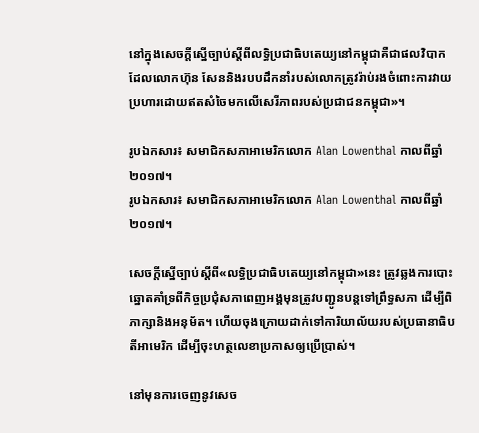នៅក្នុងសេចក្តីស្នើច្បាប់ស្តីពីលទ្ធិប្រជាធិបតេយ្យនៅកម្ពុជាគឺជាផលវិបាកដែលលោកហ៊ុន សែននិងរបបដឹកនាំរបស់លោកត្រូវរ៉ាប់រងចំពោះការវាយប្រហារដោយឥតសំចៃមកលើសេរីភាពរបស់ប្រជាជនកម្ពុជា»។

រូបឯកសារ៖ សមាជិកសភាអាមេរិកលោក Alan Lowenthal កាលពីឆ្នាំ២០១៧។
រូបឯកសារ៖ សមាជិកសភាអាមេរិកលោក Alan Lowenthal កាលពីឆ្នាំ២០១៧។

សេចក្តីស្នើច្បាប់ស្តីពី«លទ្ធិប្រជាធិបតេយ្យនៅកម្ពុជា»នេះ ត្រូវឆ្លងការបោះឆ្នោតគាំទ្រពីកិច្ចប្រជុំសភាពេញអង្គមុនត្រូវបញ្ជូនបន្តទៅព្រឹទ្ធសភា ដើម្បីពិភាក្សានិងអនុម័ត។ ហើយចុងក្រោយដាក់ទៅការិយាល័យរបស់ប្រធានាធិបតីអាមេរិក ដើម្បីចុះហត្ថលេខាប្រកាសឲ្យប្រើប្រាស់។

នៅមុនការចេញនូវសេច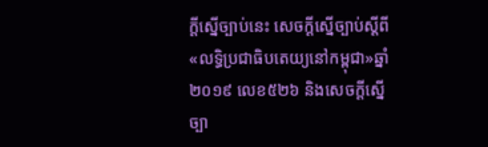ក្តីស្នើច្បាប់នេះ សេចក្តីស្នើច្បាប់ស្តីពី«លទ្ធិប្រជាធិបតេយ្យនៅកម្ពុជា»ឆ្នាំ២០១៩ លេខ៥២៦ និងសេចក្តីស្នើច្បា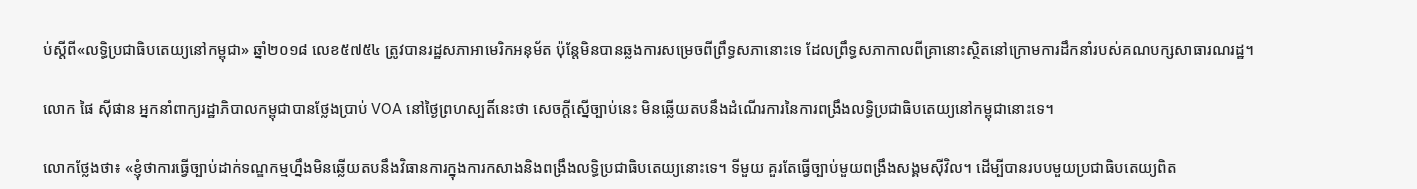ប់ស្តីពី«លទ្ធិប្រជាធិបតេយ្យនៅកម្ពុជា» ឆ្នាំ២០១៨ លេខ៥៧៥៤ ត្រូវបានរដ្ឋសភាអាមេរិកអនុម័ត ប៉ុន្តែមិនបានឆ្លងការសម្រេចពីព្រឹទ្ធសភានោះទេ ដែលព្រឹទ្ធសភាកាលពីគ្រានោះស្ថិតនៅក្រោមការដឹកនាំរបស់គណបក្សសាធារណរដ្ឋ។

លោក ផៃ ស៊ីផាន អ្នកនាំពាក្យរដ្ឋាភិបាលកម្ពុជាបានថ្លែងប្រាប់ VOA នៅថ្ងៃព្រហស្បតិ៍នេះថា សេចក្តីស្នើច្បាប់នេះ មិនឆ្លើយតបនឹងដំណើរការនៃការពង្រឹងលទ្ធិប្រជាធិបតេយ្យនៅកម្ពុជានោះទេ។

លោកថ្លែងថា៖ «ខ្ញុំថាការធ្វើច្បាប់ដាក់ទណ្ឌកម្មហ្នឹងមិនឆ្លើយតបនឹងវិធានការក្នុងការកសាងនិងពង្រឹងលទ្ធិប្រជាធិបតេយ្យនោះទេ។ ទីមួយ គួរតែធ្វើច្បាប់មួយពង្រឹងសង្គមស៊ីវិល។ ដើម្បីបានរបបមួយប្រជាធិបតេយ្យពិត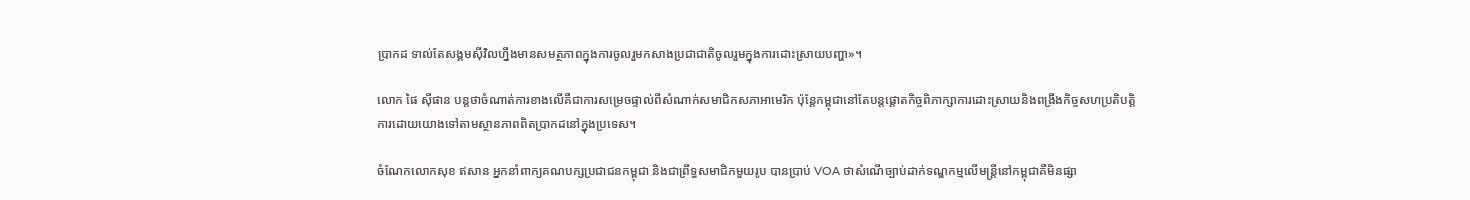ប្រាកដ ទាល់តែសង្គមស៊ីវិលហ្នឹងមានសមត្ថភាពក្នុងការចូលរួមកសាងប្រជាជាតិចូលរួមក្នុងការដោះស្រាយបញ្ហា»។

លោក ផៃ ស៊ីផាន បន្តថាចំណាត់ការខាងលើគឺជាការសម្រេចផ្ទាល់ពីសំណាក់សមាជិកសភាអាមេរិក ប៉ុន្តែកម្ពុជានៅតែបន្តផ្តោតកិច្ចពិភាក្សាការដោះស្រាយនិងពង្រឹងកិច្ចសហប្រតិបត្តិការដោយយោងទៅតាមស្ថានភាពពិតប្រាកដនៅក្នុងប្រទេស។

ចំណែកលោកសុខ ឥសាន អ្នកនាំពាក្យគណបក្សប្រជាជនកម្ពុជា និងជាព្រឹទ្ធសមាជិកមួយរូប បានប្រាប់ VOA ថាសំណើច្បាប់ដាក់ទណ្ឌកម្មលើមន្រ្តីនៅកម្ពុជាគឺមិនផ្សា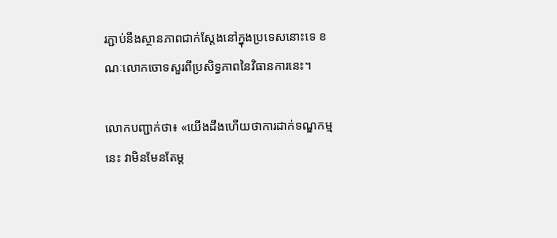រភ្ជាប់នឹងស្ថានភាពជាក់ស្តែងនៅក្នុងប្រទេសនោះទេ ខណៈលោកចោទសួរពីប្រសិទ្ធភាពនៃវិធានការនេះ។

លោកបញ្ជាក់ថា៖ «យើងដឹងហើយថាការដាក់ទណ្ឌកម្មនេះ វាមិនមែនតែម្ត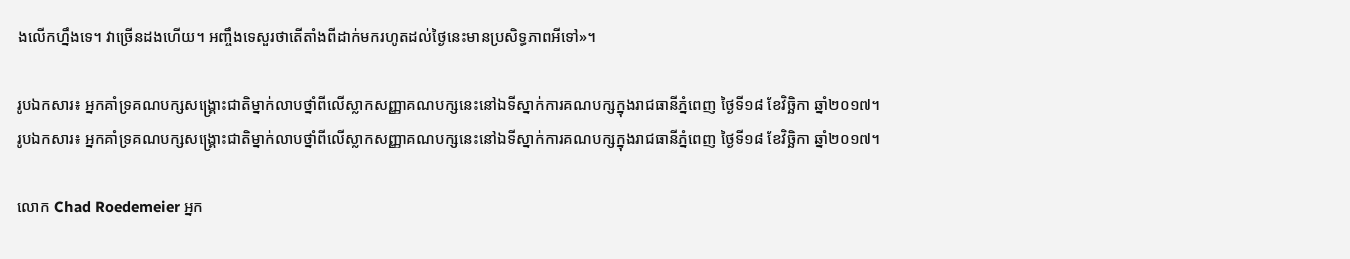ងលើកហ្នឹងទេ។ វាច្រើនដងហើយ។ អញ្ចឹងទេសួរថាតើតាំងពីដាក់មករហូតដល់ថ្ងៃនេះមានប្រសិទ្ធភាពអីទៅ»។

រូបឯកសារ៖ អ្នកគាំទ្រគណបក្សសង្គ្រោះជាតិម្នាក់លាបថ្នាំពីលើស្លាកសញ្ញាគណបក្សនេះនៅឯទីស្នាក់ការគណបក្សក្នុងរាជធានីភ្នំពេញ ថ្ងៃទី១៨ ខែវិច្ឆិកា ឆ្នាំ២០១៧។
រូបឯកសារ៖ អ្នកគាំទ្រគណបក្សសង្គ្រោះជាតិម្នាក់លាបថ្នាំពីលើស្លាកសញ្ញាគណបក្សនេះនៅឯទីស្នាក់ការគណបក្សក្នុងរាជធានីភ្នំពេញ ថ្ងៃទី១៨ ខែវិច្ឆិកា ឆ្នាំ២០១៧។

លោក Chad Roedemeier អ្នក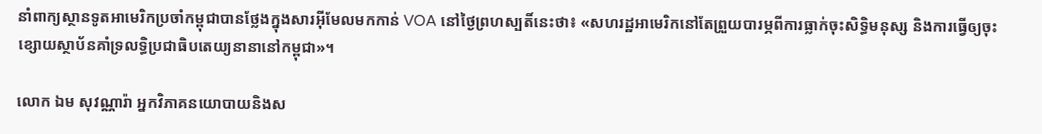នាំពាក្យស្ថានទូតអាមេរិកប្រចាំកម្ពុជាបានថ្លែងក្នុងសារអ៊ីមែលមកកាន់ VOA នៅថ្ងៃព្រហស្បតិ៍នេះថា៖ «សហរដ្ឋអាមេរិកនៅតែព្រួយបារម្ភពីការធ្លាក់ចុះសិទ្ធិមនុស្ស និងការធ្វើឲ្យចុះខ្សោយស្ថាប័នគាំទ្រលទ្ធិប្រជាធិបតេយ្យនានានៅកម្ពុជា»។

លោក ឯម សុវណ្ណារ៉ា អ្នកវិភាគនយោបាយនិងស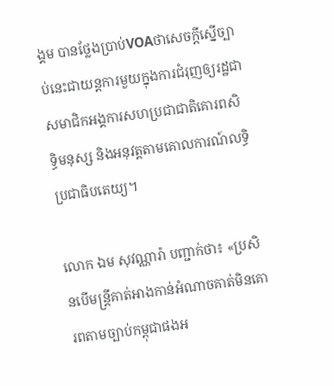ង្គម បានថ្លែងប្រាប់VOAថាសេចក្តីស្នើច្បាប់នេះជាយន្តការមួយក្នុងការជំរុញឲ្យរដ្ឋជាសមាជិកអង្គការសហប្រជាជាតិគោរពសិទ្ធិមនុស្ស និងអនុវត្តតាមគោលការណ៍លទ្ធិប្រជាធិបតេយ្យ។

លោក ឯម សុវណ្ណារ៉ា បញ្ជាក់ថា៖ «ប្រសិនបើមន្រ្តីគាត់អាងកាន់អំណាចគាត់មិនគោរពតាមច្បាប់កម្ពុជាផងអ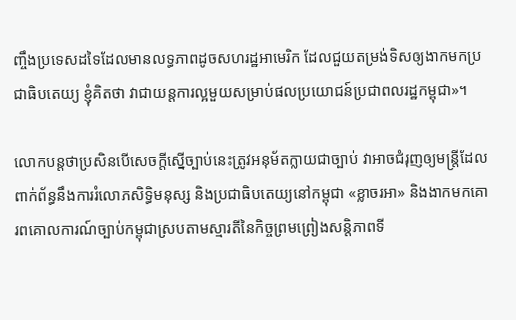ញ្ចឹងប្រទេសដទៃដែលមានលទ្ធភាពដូចសហរដ្ឋអាមេរិក ដែលជួយតម្រង់ទិសឲ្យងាកមកប្រជាធិបតេយ្យ ខ្ញុំគិតថា វាជាយន្តការល្អមួយសម្រាប់ផលប្រយោជន៍ប្រជាពលរដ្ឋកម្ពុជា»។

លោកបន្តថាប្រសិនបើសេចក្តីស្នើច្បាប់នេះត្រូវអនុម័តក្លាយជាច្បាប់ វាអាចជំរុញឲ្យមន្រ្តីដែលពាក់ព័ន្ធនឹងការរំលោភសិទ្ធិមនុស្ស និងប្រជាធិបតេយ្យនៅកម្ពុជា «ខ្លាចរអា» និងងាកមកគោរពគោលការណ៍ច្បាប់កម្ពុជាស្របតាមស្មារតីនៃកិច្ចព្រមព្រៀងសន្តិភាពទី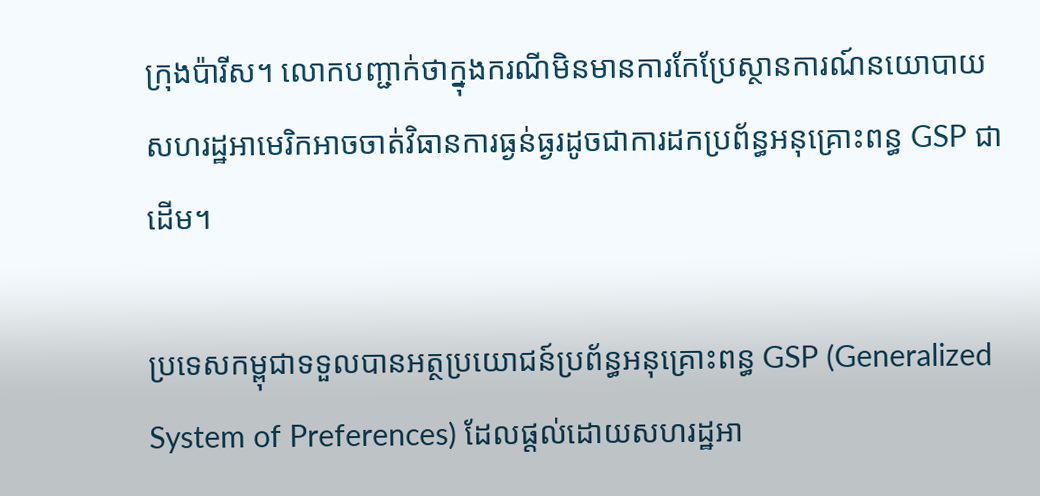ក្រុងប៉ារីស។ លោកបញ្ជាក់ថាក្នុងករណីមិនមានការកែប្រែស្ថានការណ៍នយោបាយ សហរដ្ឋអាមេរិកអាចចាត់វិធានការធ្ងន់ធ្ងរដូចជាការដកប្រព័ន្ធអនុគ្រោះពន្ធ GSP ជាដើម។

ប្រទេសកម្ពុជាទទួលបានអត្ថប្រយោជន៍ប្រព័ន្ធអនុគ្រោះពន្ធ GSP (Generalized System of Preferences) ដែលផ្តល់ដោយសហរដ្ឋអា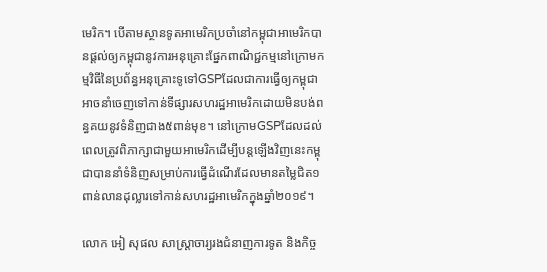មេរិក។ បើតាមស្ថានទូតអាមេរិកប្រចាំនៅកម្ពុជាអាមេរិកបានផ្តល់ឲ្យកម្ពុជានូវការអនុគ្រោះផ្នែកពាណិជ្ជកម្មនៅក្រោមកម្មវិធីនៃប្រព័ន្ធអនុគ្រោះទូទៅGSPដែលជាការធ្វើឲ្យកម្ពុជាអាចនាំចេញទៅកាន់ទីផ្សារសហរដ្ឋអាមេរិកដោយមិនបង់ពន្ធគយនូវទំនិញជាង៥ពាន់មុខ។ នៅក្រោមGSPដែលដល់ពេលត្រូវពិភាក្សាជាមួយអាមេរិកដើម្បីបន្តឡើងវិញនេះកម្ពុជាបាននាំទំនិញសម្រាប់ការធ្វើដំណើរដែលមានតម្លៃជិត១ពាន់លានដុល្លារទៅកាន់សហរដ្ឋអាមេរិកក្នុងឆ្នាំ២០១៩។

លោក អៀ សុផល សាស្រ្តាចារ្យរងជំនាញការទូត និងកិច្ច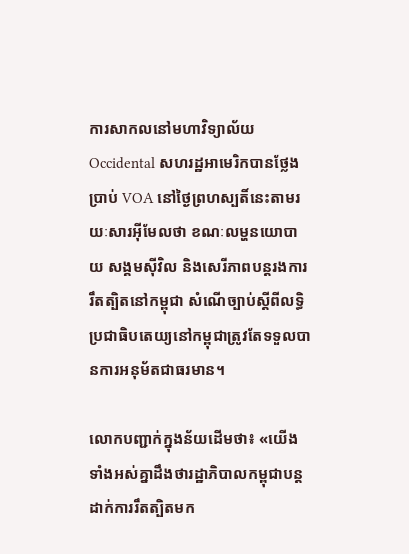ការសាកលនៅមហាវិទ្យាល័យOccidental សហរដ្ឋអាមេរិកបានថ្លែងប្រាប់ VOA នៅថ្ងៃព្រហស្បតិ៍នេះតាមរយៈសារអ៊ីមែលថា ខណៈលម្ហនយោបាយ សង្គមស៊ីវិល និងសេរីភាពបន្តរងការរឹតត្បិតនៅកម្ពុជា សំណើច្បាប់ស្តីពីលទ្ធិប្រជាធិបតេយ្យនៅកម្ពុជាត្រូវតែទទួលបានការអនុម័តជាធរមាន។

លោកបញ្ជាក់ក្នុងន័យដើមថា៖ «យើងទាំងអស់គ្នាដឹងថារដ្ឋាភិបាលកម្ពុជាបន្តដាក់ការរឹតត្បិតមក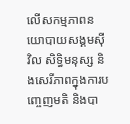លើសកម្មភាពនយោបាយសង្គមស៊ីវិល សិទ្ធិមនុស្ស និងសេរីភាពក្នុងការបញ្ចេញមតិ និងបា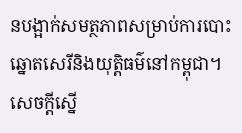នបង្អាក់សមត្ថភាពសម្រាប់ការបោះឆ្នោតសេរីនិងយុត្តិធម៌នៅកម្ពុជា។ សេចក្តីស្នើ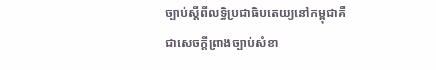ច្បាប់ស្តីពីលទ្ធិប្រជាធិបតេយ្យនៅកម្ពុជាគឺជាសេចក្តីព្រាងច្បាប់សំខា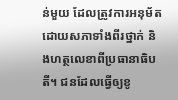ន់មួយ ដែលត្រូវការអនុម័តដោយសភាទាំងពីរថ្នាក់ និងហត្ថលេខាពីប្រធានាធិបតី។ ជនដែលធ្វើឲ្យខូ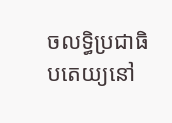ចលទ្ធិប្រជាធិបតេយ្យនៅ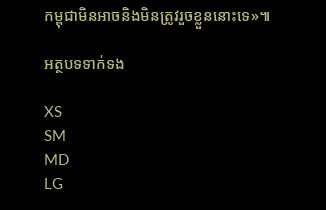កម្ពុជាមិនអាចនិងមិនត្រូវរួចខ្លួននោះទេ»៕

អត្ថបទទាក់ទង

XS
SM
MD
LG